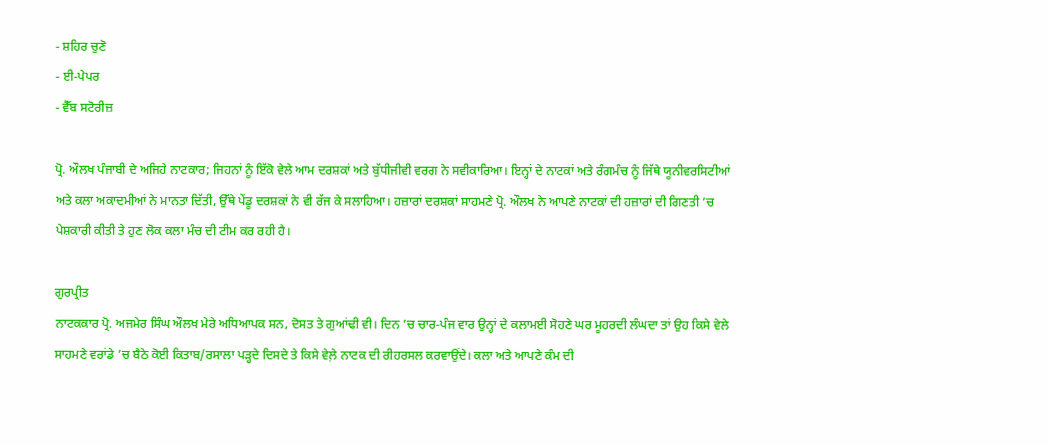- ਸ਼ਹਿਰ ਚੁਣੋ
- ਈ-ਪੇਪਰ
- ਵੈੱਬ ਸਟੋਰੀਜ਼

ਪ੍ਰੋ. ਔਲਖ ਪੰਜਾਬੀ ਦੇ ਅਜਿਹੇ ਨਾਟਕਾਰ; ਜਿਹਨਾਂ ਨੂੰ ਇੱਕੋ ਵੇਲੇ ਆਮ ਦਰਸ਼ਕਾਂ ਅਤੇ ਬੁੱਧੀਜੀਵੀ ਵਰਗ ਨੇ ਸਵੀਕਾਰਿਆ। ਇਨ੍ਹਾਂ ਦੇ ਨਾਟਕਾਂ ਅਤੇ ਰੰਗਮੰਚ ਨੂੰ ਜਿੱਥੇ ਯੂਨੀਵਰਸਿਟੀਆਂ ਅਤੇ ਕਲਾ ਅਕਾਦਮੀਆਂ ਨੇ ਮਾਨਤਾ ਦਿੱਤੀ, ਉੱਥੇ ਪੇਂਡੂ ਦਰਸ਼ਕਾਂ ਨੇ ਵੀ ਰੱਜ ਕੇ ਸਲਾਹਿਆ। ਹਜ਼ਾਰਾਂ ਦਰਸ਼ਕਾਂ ਸਾਹਮਣੇ ਪ੍ਰੋ. ਔਲਖ ਨੇ ਆਪਣੇ ਨਾਟਕਾਂ ਦੀ ਹਜ਼ਾਰਾਂ ਦੀ ਗਿਣਤੀ ’ਚ ਪੇਸ਼ਕਾਰੀ ਕੀਤੀ ਤੇ ਹੁਣ ਲੋਕ ਕਲਾ ਮੰਚ ਦੀ ਟੀਮ ਕਰ ਰਹੀ ਹੈ।

ਗੁਰਪ੍ਰੀਤ
ਨਾਟਕਕਾਰ ਪ੍ਰੋ. ਅਜਮੇਰ ਸਿੰਘ ਔਲਖ ਮੇਰੇ ਅਧਿਆਪਕ ਸਨ, ਦੋਸਤ ਤੇ ਗੁਆਂਢੀ ਵੀ। ਦਿਨ ’ਚ ਚਾਰ-ਪੰਜ ਵਾਰ ਉਨ੍ਹਾਂ ਦੇ ਕਲਾਮਈ ਸੋਹਣੇ ਘਰ ਮੂਹਰਦੀ ਲੰਘਦਾ ਤਾਂ ਉਹ ਕਿਸੇ ਵੇਲੇ ਸਾਹਮਣੇ ਵਰਾਂਡੇ ’ਚ ਬੈਠੇ ਕੋਈ ਕਿਤਾਬ/ਰਸਾਲਾ ਪੜ੍ਹਦੇ ਦਿਸਦੇ ਤੇ ਕਿਸੇ ਵੇਲ਼ੇ ਨਾਟਕ ਦੀ ਰੀਹਰਸਲ ਕਰਵਾਉਂਦੇ। ਕਲਾ ਅਤੇ ਆਪਣੇ ਕੰਮ ਦੀ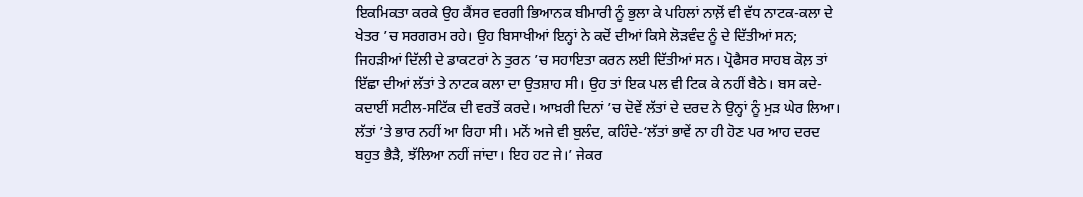ਇਕਮਿਕਤਾ ਕਰਕੇ ਉਹ ਕੈਂਸਰ ਵਰਗੀ ਭਿਆਨਕ ਬੀਮਾਰੀ ਨੂੰ ਭੁਲਾ ਕੇ ਪਹਿਲਾਂ ਨਾਲ਼ੋਂ ਵੀ ਵੱਧ ਨਾਟਕ-ਕਲਾ ਦੇ ਖੇਤਰ ’ਚ ਸਰਗਰਮ ਰਹੇ। ਉਹ ਬਿਸਾਖੀਆਂ ਇਨ੍ਹਾਂ ਨੇ ਕਦੋਂ ਦੀਆਂ ਕਿਸੇ ਲੋੜਵੰਦ ਨੂੰ ਦੇ ਦਿੱਤੀਆਂ ਸਨ; ਜਿਹੜੀਆਂ ਦਿੱਲੀ ਦੇ ਡਾਕਟਰਾਂ ਨੇ ਤੁਰਨ ’ਚ ਸਹਾਇਤਾ ਕਰਨ ਲਈ ਦਿੱਤੀਆਂ ਸਨ। ਪ੍ਰੋਫੈਸਰ ਸਾਹਬ ਕੋਲ਼ ਤਾਂ ਇੱਛਾ ਦੀਆਂ ਲੱਤਾਂ ਤੇ ਨਾਟਕ ਕਲਾ ਦਾ ਉਤਸ਼ਾਹ ਸੀ। ਉਹ ਤਾਂ ਇਕ ਪਲ ਵੀ ਟਿਕ ਕੇ ਨਹੀਂ ਬੈਠੇ। ਬਸ ਕਦੇ-ਕਦਾਈਂ ਸਟੀਲ-ਸਟਿੱਕ ਦੀ ਵਰਤੋਂ ਕਰਦੇ। ਆਖ਼ਰੀ ਦਿਨਾਂ ’ਚ ਦੋਵੇਂ ਲੱਤਾਂ ਦੇ ਦਰਦ ਨੇ ਉਨ੍ਹਾਂ ਨੂੰ ਮੁੜ ਘੇਰ ਲਿਆ। ਲੱਤਾਂ ’ਤੇ ਭਾਰ ਨਹੀਂ ਆ ਰਿਹਾ ਸੀ। ਮਨੋਂ ਅਜੇ ਵੀ ਬੁਲੰਦ, ਕਹਿੰਦੇ-‘ਲੱਤਾਂ ਭਾਵੇਂ ਨਾ ਹੀ ਹੋਣ ਪਰ ਆਹ ਦਰਦ ਬਹੁਤ ਭੈੜੈ, ਝੱਲਿਆ ਨਹੀਂ ਜਾਂਦਾ। ਇਹ ਹਟ ਜੇ।’ ਜੇਕਰ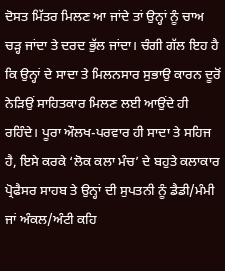ਦੋਸਤ ਮਿੱਤਰ ਮਿਲਣ ਆ ਜਾਂਦੇ ਤਾਂ ਉਨ੍ਹਾਂ ਨੂੰ ਚਾਅ ਚੜ੍ਹ ਜਾਂਦਾ ਤੇ ਦਰਦ ਭੁੱਲ ਜਾਂਦਾ। ਚੰਗੀ ਗੱਲ ਇਹ ਹੈ ਕਿ ਉਨ੍ਹਾਂ ਦੇ ਸਾਦਾ ਤੇ ਮਿਲਨਸਾਰ ਸੁਭਾਉ ਕਾਰਨ ਦੂਰੋਂ ਨੇੜਿਉਂ ਸਾਹਿਤਕਾਰ ਮਿਲਣ ਲਈ ਆਉਂਦੇ ਹੀ ਰਹਿੰਦੇ। ਪੂਰਾ ਔਲਖ-ਪਰਵਾਰ ਹੀ ਸਾਦਾ ਤੇ ਸਹਿਜ ਹੈ, ਇਸੇ ਕਰਕੇ ‘ਲੋਕ ਕਲਾ ਮੰਚ’ ਦੇ ਬਹੁਤੇ ਕਲਾਕਾਰ ਪ੍ਰੋਫੈਸਰ ਸਾਹਬ ਤੇ ਉਨ੍ਹਾਂ ਦੀ ਸੁਪਤਨੀ ਨੂੰ ਡੈਡੀ/ਮੰਮੀ ਜਾਂ ਅੰਕਲ/ਅੰਟੀ ਕਹਿ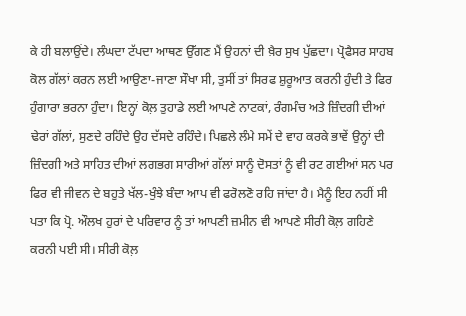ਕੇ ਹੀ ਬਲਾਉਂਦੇ। ਲੰਘਦਾ ਟੱਪਦਾ ਆਥਣ ਉੱਗਣ ਮੈਂ ਉਹਨਾਂ ਦੀ ਖ਼ੈਰ ਸੁਖ ਪੁੱਛਦਾ। ਪ੍ਰੋਫੈਸਰ ਸਾਹਬ ਕੋਲ ਗੱਲਾਂ ਕਰਨ ਲਈ ਆਉਣਾ-ਜਾਣਾ ਸੌਖਾ ਸੀ, ਤੁਸੀਂ ਤਾਂ ਸਿਰਫ ਸ਼ੁਰੂਆਤ ਕਰਨੀ ਹੁੰਦੀ ਤੇ ਫਿਰ ਹੁੰਗਾਰਾ ਭਰਨਾ ਹੁੰਦਾ। ਇਨ੍ਹਾਂ ਕੋਲ਼ ਤੁਹਾਡੇ ਲਈ ਆਪਣੇ ਨਾਟਕਾਂ, ਰੰਗਮੰਚ ਅਤੇ ਜ਼ਿੰਦਗੀ ਦੀਆਂ ਢੇਰਾਂ ਗੱਲਾਂ, ਸੁਣਦੇ ਰਹਿੰਦੇ ਉਹ ਦੱਸਦੇ ਰਹਿੰਦੇ। ਪਿਛਲੇ ਲੰਮੇ ਸਮੇਂ ਦੇ ਵਾਹ ਕਰਕੇ ਭਾਵੇਂ ਉਨ੍ਹਾਂ ਦੀ ਜ਼ਿੰਦਗੀ ਅਤੇ ਸਾਹਿਤ ਦੀਆਂ ਲਗਭਗ ਸਾਰੀਆਂ ਗੱਲਾਂ ਸਾਨੂੰ ਦੋਸਤਾਂ ਨੂੰ ਵੀ ਰਟ ਗਈਆਂ ਸਨ ਪਰ ਫਿਰ ਵੀ ਜੀਵਨ ਦੇ ਬਹੁਤੇ ਖੱਲ-ਖੁੰਝੇ ਬੰਦਾ ਆਪ ਵੀ ਫਰੋਲਣੋ ਰਹਿ ਜਾਂਦਾ ਹੈ। ਮੈਨੂੰ ਇਹ ਨਹੀਂ ਸੀ ਪਤਾ ਕਿ ਪ੍ਰੋ. ਔਲਖ ਹੁਰਾਂ ਦੇ ਪਰਿਵਾਰ ਨੂੰ ਤਾਂ ਆਪਣੀ ਜ਼ਮੀਨ ਵੀ ਆਪਣੇ ਸੀਰੀ ਕੋਲ਼ ਗਹਿਣੇ ਕਰਨੀ ਪਈ ਸੀ। ਸੀਰੀ ਕੋਲ਼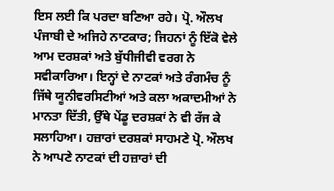ਇਸ ਲਈ ਕਿ ਪਰਦਾ ਬਣਿਆ ਰਹੇ। ਪ੍ਰੋ. ਔਲਖ ਪੰਜਾਬੀ ਦੇ ਅਜਿਹੇ ਨਾਟਕਾਰ; ਜਿਹਨਾਂ ਨੂੰ ਇੱਕੋ ਵੇਲੇ ਆਮ ਦਰਸ਼ਕਾਂ ਅਤੇ ਬੁੱਧੀਜੀਵੀ ਵਰਗ ਨੇ ਸਵੀਕਾਰਿਆ। ਇਨ੍ਹਾਂ ਦੇ ਨਾਟਕਾਂ ਅਤੇ ਰੰਗਮੰਚ ਨੂੰ ਜਿੱਥੇ ਯੂਨੀਵਰਸਿਟੀਆਂ ਅਤੇ ਕਲਾ ਅਕਾਦਮੀਆਂ ਨੇ ਮਾਨਤਾ ਦਿੱਤੀ, ਉੱਥੇ ਪੇਂਡੂ ਦਰਸ਼ਕਾਂ ਨੇ ਵੀ ਰੱਜ ਕੇ ਸਲਾਹਿਆ। ਹਜ਼ਾਰਾਂ ਦਰਸ਼ਕਾਂ ਸਾਹਮਣੇ ਪ੍ਰੋ. ਔਲਖ ਨੇ ਆਪਣੇ ਨਾਟਕਾਂ ਦੀ ਹਜ਼ਾਰਾਂ ਦੀ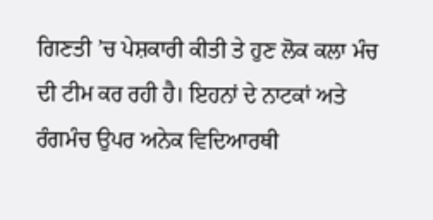ਗਿਣਤੀ ’ਚ ਪੇਸ਼ਕਾਰੀ ਕੀਤੀ ਤੇ ਹੁਣ ਲੋਕ ਕਲਾ ਮੰਚ ਦੀ ਟੀਮ ਕਰ ਰਹੀ ਹੈ। ਇਹਨਾਂ ਦੇ ਨਾਟਕਾਂ ਅਤੇ ਰੰਗਮੰਚ ਉਪਰ ਅਨੇਕ ਵਿਦਿਆਰਥੀ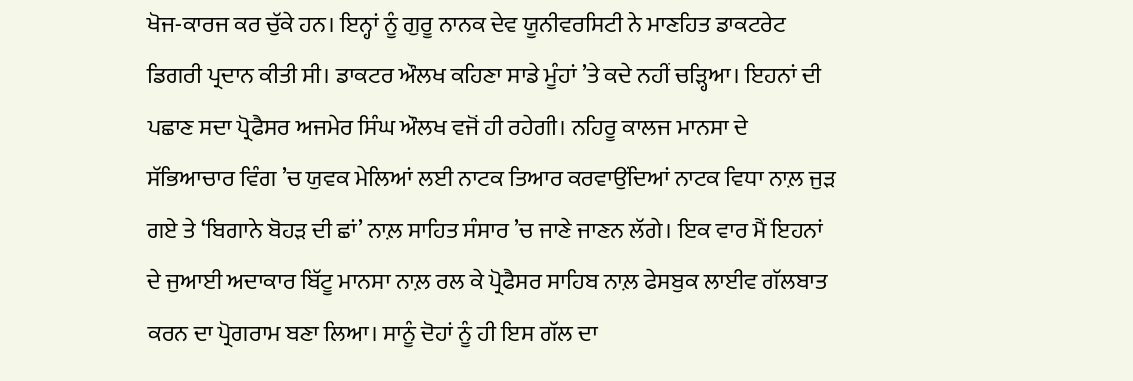ਖੋਜ-ਕਾਰਜ ਕਰ ਚੁੱਕੇ ਹਨ। ਇਨ੍ਹਾਂ ਨੂੰ ਗੁਰੂ ਨਾਨਕ ਦੇਵ ਯੂਨੀਵਰਸਿਟੀ ਨੇ ਮਾਣਹਿਤ ਡਾਕਟਰੇਟ ਡਿਗਰੀ ਪ੍ਰਦਾਨ ਕੀਤੀ ਸੀ। ਡਾਕਟਰ ਔਲਖ ਕਹਿਣਾ ਸਾਡੇ ਮੂੰਹਾਂ ’ਤੇ ਕਦੇ ਨਹੀਂ ਚੜ੍ਹਿਆ। ਇਹਨਾਂ ਦੀ ਪਛਾਣ ਸਦਾ ਪ੍ਰੋਫੈਸਰ ਅਜਮੇਰ ਸਿੰਘ ਔਲਖ ਵਜੋਂ ਹੀ ਰਹੇਗੀ। ਨਹਿਰੂ ਕਾਲਜ ਮਾਨਸਾ ਦੇ ਸੱਭਿਆਚਾਰ ਵਿੰਗ ’ਚ ਯੁਵਕ ਮੇਲਿਆਂ ਲਈ ਨਾਟਕ ਤਿਆਰ ਕਰਵਾਉਂਦਿਆਂ ਨਾਟਕ ਵਿਧਾ ਨਾਲ਼ ਜੁੜ ਗਏ ਤੇ ‘ਬਿਗਾਨੇ ਬੋਹੜ ਦੀ ਛਾਂ’ ਨਾਲ਼ ਸਾਹਿਤ ਸੰਸਾਰ ’ਚ ਜਾਣੇ ਜਾਣਨ ਲੱਗੇ। ਇਕ ਵਾਰ ਮੈਂ ਇਹਨਾਂ ਦੇ ਜੁਆਈ ਅਦਾਕਾਰ ਬਿੱਟੂ ਮਾਨਸਾ ਨਾਲ਼ ਰਲ ਕੇ ਪ੍ਰੋਫੈਸਰ ਸਾਹਿਬ ਨਾਲ਼ ਫੇਸਬੁਕ ਲਾਈਵ ਗੱਲਬਾਤ ਕਰਨ ਦਾ ਪ੍ਰੋਗਰਾਮ ਬਣਾ ਲਿਆ। ਸਾਨੂੰ ਦੋਹਾਂ ਨੂੰ ਹੀ ਇਸ ਗੱਲ ਦਾ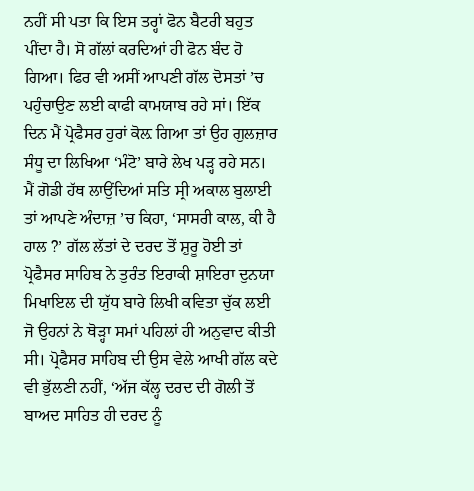ਨਹੀਂ ਸੀ ਪਤਾ ਕਿ ਇਸ ਤਰ੍ਹਾਂ ਫੋਨ ਬੈਟਰੀ ਬਹੁਤ ਪੀਂਦਾ ਹੈ। ਸੋ ਗੱਲਾਂ ਕਰਦਿਆਂ ਹੀ ਫੋਨ ਬੰਦ ਹੋ ਗਿਆ। ਫਿਰ ਵੀ ਅਸੀਂ ਆਪਣੀ ਗੱਲ ਦੋਸਤਾਂ ’ਚ ਪਹੁੰਚਾਉਣ ਲਈ ਕਾਫੀ ਕਾਮਯਾਬ ਰਹੇ ਸਾਂ। ਇੱਕ ਦਿਨ ਮੈਂ ਪ੍ਰੋਫੈਸਰ ਹੁਰਾਂ ਕੋਲ਼ ਗਿਆ ਤਾਂ ਉਹ ਗੁਲਜ਼ਾਰ ਸੰਧੂ ਦਾ ਲਿਖਿਆ ‘ਮੰਟੋ’ ਬਾਰੇ ਲੇਖ ਪੜ੍ਹ ਰਹੇ ਸਨ। ਮੈਂ ਗੋਡੀ ਹੱਥ ਲਾਉਂਦਿਆਂ ਸਤਿ ਸ੍ਰੀ ਅਕਾਲ ਬੁਲਾਈ ਤਾਂ ਆਪਣੇ ਅੰਦਾਜ਼ ’ਚ ਕਿਹਾ, ‘ਸਾਸਰੀ ਕਾਲ, ਕੀ ਹੈ ਹਾਲ ?’ ਗੱਲ ਲੱਤਾਂ ਦੇ ਦਰਦ ਤੋਂ ਸ਼ੁਰੂ ਹੋਈ ਤਾਂ ਪ੍ਰੋਫੈਸਰ ਸਾਹਿਬ ਨੇ ਤੁਰੰਤ ਇਰਾਕੀ ਸ਼ਾਇਰਾ ਦੁਨਯਾ ਮਿਖਾਇਲ ਦੀ ਯੁੱਧ ਬਾਰੇ ਲਿਖੀ ਕਵਿਤਾ ਚੁੱਕ ਲਈ ਜੋ ਉਹਨਾਂ ਨੇ ਥੋੜ੍ਹਾ ਸਮਾਂ ਪਹਿਲਾਂ ਹੀ ਅਨੁਵਾਦ ਕੀਤੀ ਸੀ। ਪ੍ਰੋਫੈਸਰ ਸਾਹਿਬ ਦੀ ਉਸ ਵੇਲੇ ਆਖੀ ਗੱਲ ਕਦੇ ਵੀ ਭੁੱਲਣੀ ਨਹੀਂ, ‘ਅੱਜ ਕੱਲ੍ਹ ਦਰਦ ਦੀ ਗੋਲੀ ਤੋਂ ਬਾਅਦ ਸਾਹਿਤ ਹੀ ਦਰਦ ਨੂੰ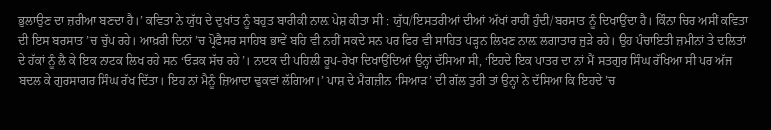ਭੁਲਾਉਣ ਦਾ ਜ਼ਰੀਆ ਬਣਦਾ ਹੈ।’ ਕਵਿਤਾ ਨੇ ਯੁੱਧ ਦੇ ਦੁਖਾਂਤ ਨੂੰ ਬਹੁਤ ਬਾਰੀਕੀ ਨਾਲ਼ ਪੇਸ਼ ਕੀਤਾ ਸੀ : ਯੁੱਧ/ਇਸਤਰੀਆਂ ਦੀਆਂ ਅੱਖਾਂ ਰਾਹੀਂ ਹੁੰਦੀ/ਬਰਸਾਤ ਨੂੰ ਦਿਖਾਉਂਦਾ ਹੈ। ਕਿੰਨਾ ਚਿਰ ਅਸੀਂ ਕਵਿਤਾ ਦੀ ਇਸ ਬਰਸਾਤ ’ਚ ਚੁੱਪ ਰਹੇ। ਆਖ਼ਰੀ ਦਿਨਾਂ ’ਚ ਪ੍ਰੋਫੈਸਰ ਸਾਹਿਬ ਭਾਵੇਂ ਬਹਿ ਵੀ ਨਹੀਂ ਸਕਦੇ ਸਨ ਪਰ ਫਿਰ ਵੀ ਸਾਹਿਤ ਪੜ੍ਹਨ ਲਿਖਣ ਨਾਲ਼ ਲਗਾਤਾਰ ਜੁੜੇ ਰਹੇ। ਉਹ ਪੰਚਾਇਤੀ ਜ਼ਮੀਨਾਂ ਤੇ ਦਲਿਤਾਂ ਦੇ ਹੱਕਾਂ ਨੂੰ ਲੈ ਕੇ ਇਕ ਨਾਟਕ ਲਿਖ ਰਹੇ ਸਨ ‘ਓੜਕ ਸੱਚ ਰਹੇ’। ਨਾਟਕ ਦੀ ਪਹਿਲੀ ਰੂਪ-ਰੇਖਾ ਦਿਖਾਉਂਦਿਆਂ ਉਨ੍ਹਾਂ ਦੱਸਿਆ ਸੀ, ‘ਇਹਦੇ ਇਕ ਪਾਤਰ ਦਾ ਨਾਂ ਮੈਂ ਸਤਗੁਰ ਸਿੰਘ ਰੱਖਿਆ ਸੀ ਪਰ ਅੱਜ ਬਦਲ ਕੇ ਗੁਰਸਾਗਰ ਸਿੰਘ ਰੱਖ ਦਿੱਤਾ। ਇਹ ਨਾਂ ਮੈਨੂੰ ਜ਼ਿਆਦਾ ਢੁਕਵਾਂ ਲੱਗਿਆ।’ ਪਾਸ਼ ਦੇ ਮੈਗਜ਼ੀਨ ‘ਸਿਆੜ’ ਦੀ ਗੱਲ ਤੁਰੀ ਤਾਂ ਉਨ੍ਹਾਂ ਨੇ ਦੱਸਿਆ ਕਿ ਇਹਦੇ ’ਚ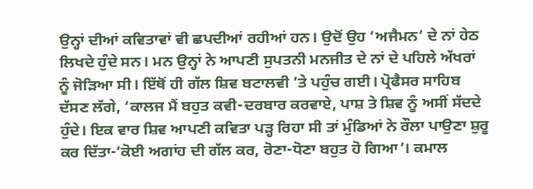ਉਨ੍ਹਾਂ ਦੀਆਂ ਕਵਿਤਾਵਾਂ ਵੀ ਛਪਦੀਆਂ ਰਹੀਆਂ ਹਨ। ਉਦੋਂ ਉਹ ‘ਅਜੈਮਨ’ ਦੇ ਨਾਂ ਹੇਠ ਲਿਖਦੇ ਹੁੰਦੇ ਸਨ। ਮਨ ਉਨ੍ਹਾਂ ਨੇ ਆਪਣੀ ਸੁਪਤਨੀ ਮਨਜੀਤ ਦੇ ਨਾਂ ਦੇ ਪਹਿਲੇ ਅੱਖਰਾਂ ਨੂੰ ਜੋੜਿਆ ਸੀ। ਇੱਥੋਂ ਹੀ ਗੱਲ ਸ਼ਿਵ ਬਟਾਲਵੀ ’ਤੇ ਪਹੁੰਚ ਗਈ। ਪ੍ਰੋਫੈਸਰ ਸਾਹਿਬ ਦੱਸਣ ਲੱਗੇ, ‘ਕਾਲਜ ਮੈਂ ਬਹੁਤ ਕਵੀ-ਦਰਬਾਰ ਕਰਵਾਏ, ਪਾਸ਼ ਤੇ ਸ਼ਿਵ ਨੂੰ ਅਸੀਂ ਸੱਦਦੇ ਹੁੰਦੇ। ਇਕ ਵਾਰ ਸ਼ਿਵ ਆਪਣੀ ਕਵਿਤਾ ਪੜ੍ਹ ਰਿਹਾ ਸੀ ਤਾਂ ਮੁੰਡਿਆਂ ਨੇ ਰੌਲਾ ਪਾਉਣਾ ਸ਼ੁਰੂ ਕਰ ਦਿੱਤਾ-‘ਕੋਈ ਅਗਾਂਹ ਦੀ ਗੱਲ ਕਰ, ਰੋਣਾ-ਧੋਣਾ ਬਹੁਤ ਹੋ ਗਿਆ’। ਕਮਾਲ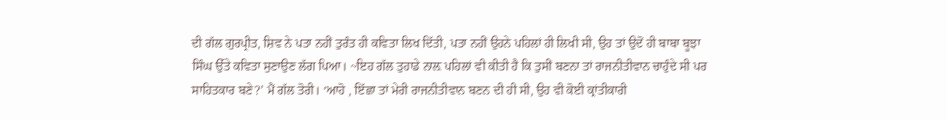ਦੀ ਗੱਲ ਗੁਰਪ੍ਰੀਤ, ਸ਼ਿਵ ਨੇ ਪਤਾ ਨਹੀਂ ਤੁਰੰਤ ਹੀ ਕਵਿਤਾ ਲਿਖ ਦਿੱਤੀ, ਪਤਾ ਨਹੀਂ ਉਹਨੇ ਪਹਿਲਾਂ ਹੀ ਲਿਖੀ ਸੀ, ਉਹ ਤਾਂ ਉਦੋਂ ਹੀ ਬਾਬਾ ਬੂਝਾ ਸਿੰਘ ਉੱਤੇ ਕਵਿਤਾ ਸੁਣਾਉਣ ਲੱਗ ਪਿਆ। ~ਇਹ ਗੱਲ ਤੁਹਾਡੇ ਨਾਲ਼ ਪਹਿਲਾਂ ਵੀ ਕੀਤੀ ਹੈ ਕਿ ਤੁਸੀਂ ਬਣਨਾ ਤਾਂ ਰਾਜਨੀਤੀਵਾਨ ਚਾਹੁੰਦੇ ਸੀ ਪਰ ਸਾਹਿਤਕਾਰ ਬਣੇ?’ ਮੈਂ ਗੱਲ ਤੋਰੀ। ‘ਆਹੋ , ਇੱਛਾ ਤਾਂ ਮੇਰੀ ਰਾਜਨੀਤੀਵਾਨ ਬਣਨ ਦੀ ਹੀ ਸੀ, ਉਹ ਵੀ ਕੋਈ ਕ੍ਰਾਂਤੀਕਾਰੀ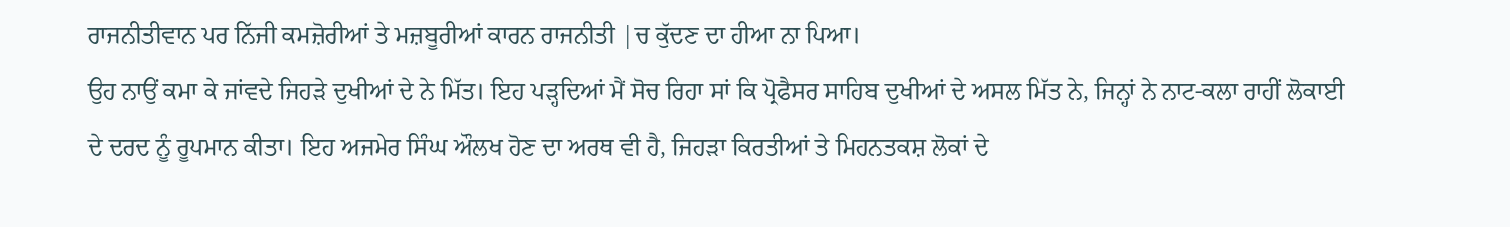ਰਾਜਨੀਤੀਵਾਨ ਪਰ ਨਿੱਜੀ ਕਮਜ਼ੋਰੀਆਂ ਤੇ ਮਜ਼ਬੂਰੀਆਂ ਕਾਰਨ ਰਾਜਨੀਤੀ |ਚ ਕੁੱਦਣ ਦਾ ਹੀਆ ਨਾ ਪਿਆ।
ਉਹ ਨਾਉਂ ਕਮਾ ਕੇ ਜਾਂਵਦੇ ਜਿਹੜੇ ਦੁਖੀਆਂ ਦੇ ਨੇ ਮਿੱਤ। ਇਹ ਪੜ੍ਹਦਿਆਂ ਮੈਂ ਸੋਚ ਰਿਹਾ ਸਾਂ ਕਿ ਪ੍ਰੋਫੈਸਰ ਸਾਹਿਬ ਦੁਖੀਆਂ ਦੇ ਅਸਲ ਮਿੱਤ ਨੇ, ਜਿਨ੍ਹਾਂ ਨੇ ਨਾਟ-ਕਲਾ ਰਾਹੀਂ ਲੋਕਾਈ ਦੇ ਦਰਦ ਨੂੰ ਰੂਪਮਾਨ ਕੀਤਾ। ਇਹ ਅਜਮੇਰ ਸਿੰਘ ਔਲਖ ਹੋਣ ਦਾ ਅਰਥ ਵੀ ਹੈ, ਜਿਹੜਾ ਕਿਰਤੀਆਂ ਤੇ ਮਿਹਨਤਕਸ਼ ਲੋਕਾਂ ਦੇ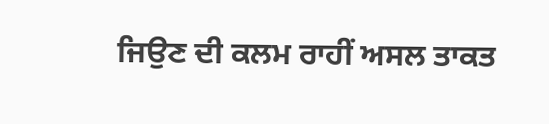ਜਿਉਣ ਦੀ ਕਲਮ ਰਾਹੀਂ ਅਸਲ ਤਾਕਤ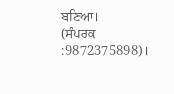ਬਣਿਆ।
(ਸੰਪਰਕ :9872375898)।